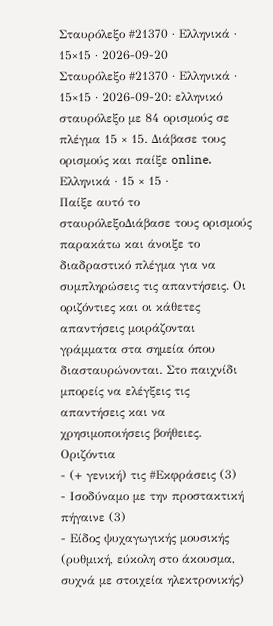Σταυρόλεξο #21370 · Ελληνικά · 15×15 · 2026-09-20
Σταυρόλεξο #21370 · Ελληνικά · 15×15 · 2026-09-20: ελληνικό σταυρόλεξο με 84 ορισμούς σε πλέγμα 15 × 15. Διάβασε τους ορισμούς και παίξε online.
Ελληνικά · 15 × 15 ·
Παίξε αυτό το σταυρόλεξοΔιάβασε τους ορισμούς παρακάτω και άνοιξε το διαδραστικό πλέγμα για να συμπληρώσεις τις απαντήσεις. Οι οριζόντιες και οι κάθετες απαντήσεις μοιράζονται γράμματα στα σημεία όπου διασταυρώνονται. Στο παιχνίδι μπορείς να ελέγξεις τις απαντήσεις και να χρησιμοποιήσεις βοήθειες.
Οριζόντια
- (+ γενική) τις #Εκφράσεις (3)
- Ισοδύναμο με την προστακτική πήγαινε (3)
- Είδος ψυχαγωγικής μουσικής (ρυθμική, εύκολη στο άκουσμα, συχνά με στοιχεία ηλεκτρονικής)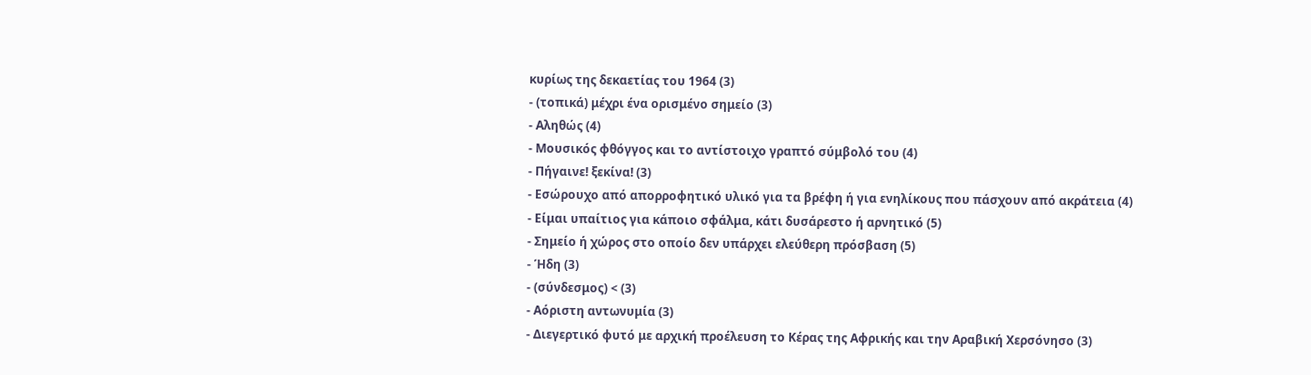κυρίως της δεκαετίας του 1964 (3)
- (τοπικά) μέχρι ένα ορισμένο σημείο (3)
- Αληθώς (4)
- Μουσικός φθόγγος και το αντίστοιχο γραπτό σύμβολό του (4)
- Πήγαινε! ξεκίνα! (3)
- Εσώρουχο από απορροφητικό υλικό για τα βρέφη ή για ενηλίκους που πάσχουν από ακράτεια (4)
- Είμαι υπαίτιος για κάποιο σφάλμα, κάτι δυσάρεστο ή αρνητικό (5)
- Σημείο ή χώρος στο οποίο δεν υπάρχει ελεύθερη πρόσβαση (5)
- Ήδη (3)
- (σύνδεσμος) < (3)
- Αόριστη αντωνυμία (3)
- Διεγερτικό φυτό με αρχική προέλευση το Κέρας της Αφρικής και την Αραβική Χερσόνησο (3)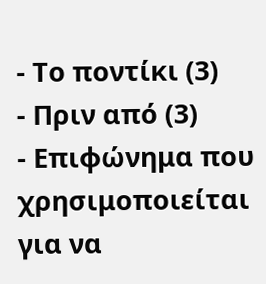- Το ποντίκι (3)
- Πριν από (3)
- Επιφώνημα που χρησιμοποιείται για να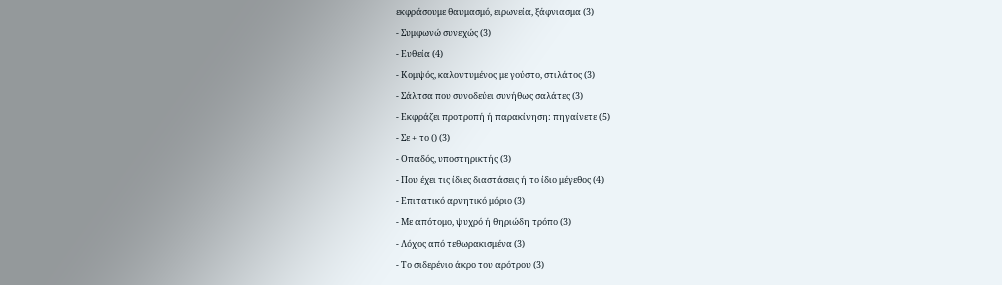εκφράσουμε θαυμασμό, ειρωνεία, ξάφνιασμα (3)
- Συμφωνώ συνεχώς (3)
- Ευθεία (4)
- Κομψός, καλοντυμένος με γούστο, στιλάτος (3)
- Σάλτσα που συνοδεύει συνήθως σαλάτες (3)
- Εκφράζει προτροπή ή παρακίνηση: πηγαίνετε (5)
- Σε + το () (3)
- Οπαδός, υποστηρικτής (3)
- Που έχει τις ίδιες διαστάσεις ή το ίδιο μέγεθος (4)
- Επιτατικό αρνητικό μόριο (3)
- Με απότομο, ψυχρό ή θηριώδη τρόπο (3)
- Λόχος από τεθωρακισμένα (3)
- Το σιδερένιο άκρο του αρότρου (3)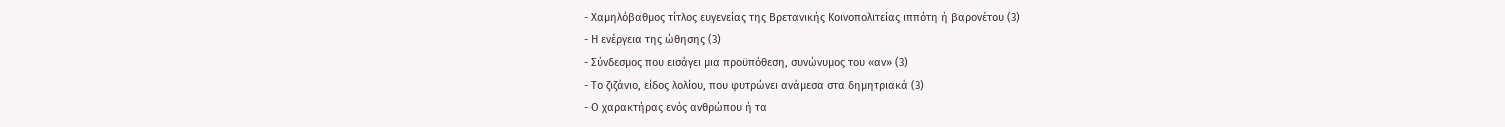- Χαμηλόβαθμος τίτλος ευγενείας της Βρετανικής Κοινοπολιτείας ιππότη ή βαρονέτου (3)
- Η ενέργεια της ώθησης (3)
- Σύνδεσμος που εισάγει μια προϋπόθεση, συνώνυμος του «αν» (3)
- Το ζιζάνιο, είδος λολίου, που φυτρώνει ανάμεσα στα δημητριακά (3)
- Ο χαρακτήρας ενός ανθρώπου ή τα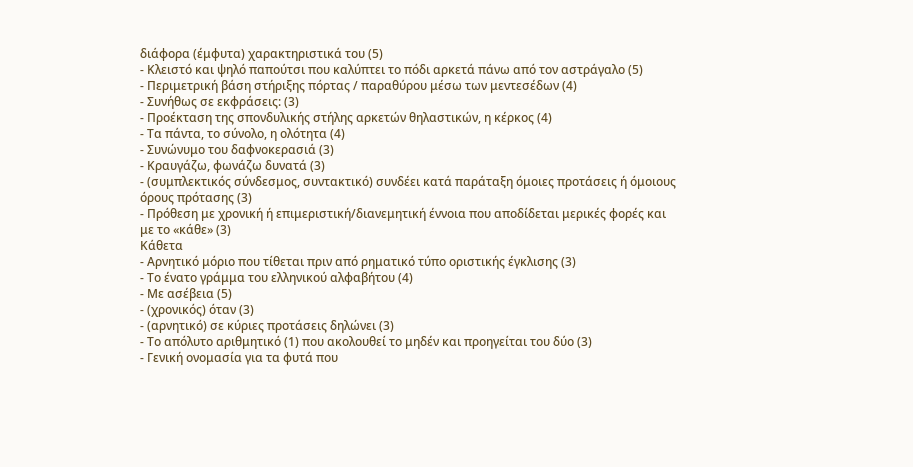διάφορα (έμφυτα) χαρακτηριστικά του (5)
- Κλειστό και ψηλό παπούτσι που καλύπτει το πόδι αρκετά πάνω από τον αστράγαλο (5)
- Περιμετρική βάση στήριξης πόρτας / παραθύρου μέσω των μεντεσέδων (4)
- Συνήθως σε εκφράσεις: (3)
- Προέκταση της σπονδυλικής στήλης αρκετών θηλαστικών, η κέρκος (4)
- Τα πάντα, το σύνολο, η ολότητα (4)
- Συνώνυμο του δαφνοκερασιά (3)
- Κραυγάζω, φωνάζω δυνατά (3)
- (συμπλεκτικός σύνδεσμος, συντακτικό) συνδέει κατά παράταξη όμοιες προτάσεις ή όμοιους όρους πρότασης (3)
- Πρόθεση με χρονική ή επιμεριστική/διανεμητική έννοια που αποδίδεται μερικές φορές και με το «κάθε» (3)
Κάθετα
- Αρνητικό μόριο που τίθεται πριν από ρηματικό τύπο οριστικής έγκλισης (3)
- Το ένατο γράμμα του ελληνικού αλφαβήτου (4)
- Με ασέβεια (5)
- (χρονικός) όταν (3)
- (αρνητικό) σε κύριες προτάσεις δηλώνει (3)
- Το απόλυτο αριθμητικό (1) που ακολουθεί το μηδέν και προηγείται του δύο (3)
- Γενική ονομασία για τα φυτά που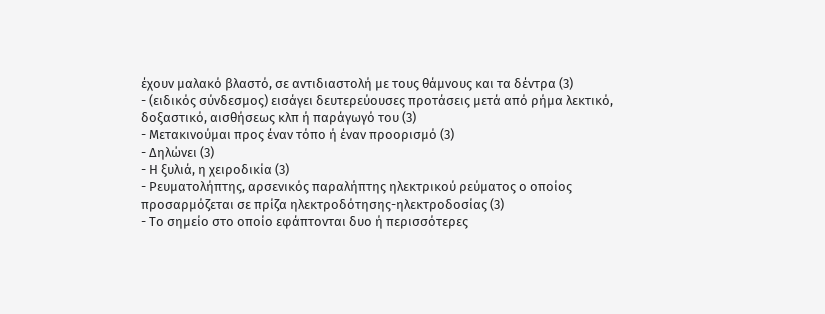έχουν μαλακό βλαστό, σε αντιδιαστολή με τους θάμνους και τα δέντρα (3)
- (ειδικός σύνδεσμος) εισάγει δευτερεύουσες προτάσεις μετά από ρήμα λεκτικό, δοξαστικό, αισθήσεως κλπ ή παράγωγό του (3)
- Μετακινούμαι προς έναν τόπο ή έναν προορισμό (3)
- Δηλώνει (3)
- Η ξυλιά, η χειροδικία (3)
- Ρευματολήπτης, αρσενικός παραλήπτης ηλεκτρικού ρεύματος ο οποίος προσαρμόζεται σε πρίζα ηλεκτροδότησης-ηλεκτροδοσίας (3)
- Το σημείο στο οποίο εφάπτονται δυο ή περισσότερες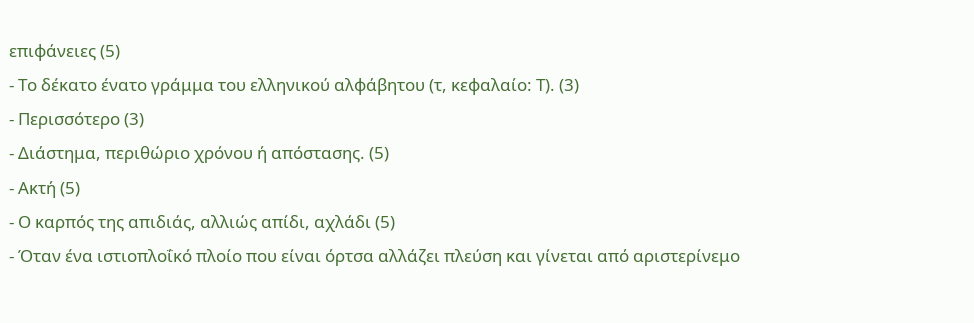επιφάνειες (5)
- Το δέκατο ένατο γράμμα του ελληνικού αλφάβητου (τ, κεφαλαίο: Τ). (3)
- Περισσότερο (3)
- Διάστημα, περιθώριο χρόνου ή απόστασης. (5)
- Ακτή (5)
- Ο καρπός της απιδιάς, αλλιώς απίδι, αχλάδι (5)
- Όταν ένα ιστιοπλοΐκό πλοίο που είναι όρτσα αλλάζει πλεύση και γίνεται από αριστερίνεμο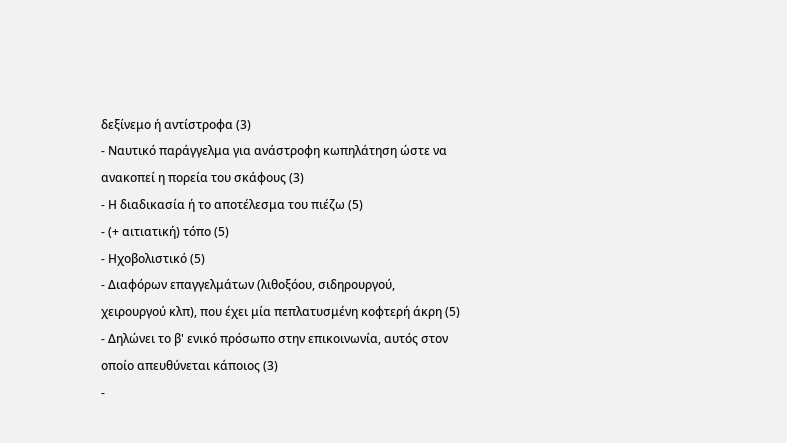δεξίνεμο ή αντίστροφα (3)
- Ναυτικό παράγγελμα για ανάστροφη κωπηλάτηση ώστε να ανακοπεί η πορεία του σκάφους (3)
- Η διαδικασία ή το αποτέλεσμα του πιέζω (5)
- (+ αιτιατική) τόπο (5)
- Ηχοβολιστικό (5)
- Διαφόρων επαγγελμάτων (λιθοξόου, σιδηρουργού, χειρουργού κλπ), που έχει μία πεπλατυσμένη κοφτερή άκρη (5)
- Δηλώνει το β' ενικό πρόσωπο στην επικοινωνία, αυτός στον οποίο απευθύνεται κάποιος (3)
-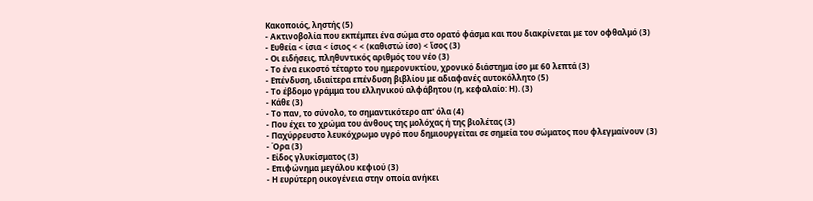Κακοποιός, ληστής (5)
- Ακτινοβολία που εκπέμπει ένα σώμα στο ορατό φάσμα και που διακρίνεται με τον οφθαλμό (3)
- Ευθεία < ίσια < ίσιος < < (καθιστώ ίσο) < ἴσος (3)
- Οι ειδήσεις, πληθυντικός αριθμός του νέο (3)
- Το ένα εικοστό τέταρτο του ημερονυκτίου, χρονικό διάστημα ίσο με 60 λεπτά (3)
- Επένδυση, ιδιαίτερα επένδυση βιβλίου με αδιαφανές αυτοκόλλητο (5)
- Το έβδομο γράμμα του ελληνικού αλφάβητου (η, κεφαλαίο: Η). (3)
- Κάθε (3)
- Το παν, το σύνολο, το σημαντικότερο απ' όλα (4)
- Που έχει το χρώμα του άνθους της μολόχας ή της βιολέτας (3)
- Παχύρρευστο λευκόχρωμο υγρό που δημιουργείται σε σημεία του σώματος που φλεγμαίνουν (3)
- Όρα (3)
- Είδος γλυκίσματος (3)
- Επιφώνημα μεγάλου κεφιού (3)
- Η ευρύτερη οικογένεια στην οποία ανήκει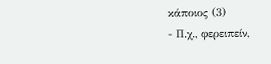κάποιος (3)
- Π.χ., φερειπείν,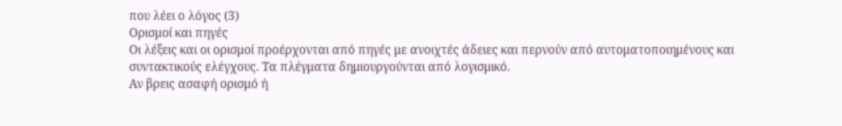που λέει ο λόγος (3)
Ορισμοί και πηγές
Οι λέξεις και οι ορισμοί προέρχονται από πηγές με ανοιχτές άδειες και περνούν από αυτοματοποιημένους και συντακτικούς ελέγχους. Τα πλέγματα δημιουργούνται από λογισμικό.
Αν βρεις ασαφή ορισμό ή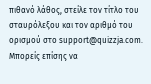πιθανό λάθος, στείλε τον τίτλο του σταυρόλεξου και τον αριθμό του ορισμού στο support@quizzja.com. Μπορείς επίσης να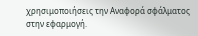χρησιμοποιήσεις την Αναφορά σφάλματος στην εφαρμογή.